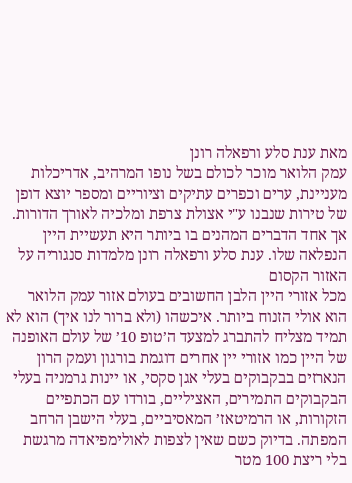מאת ענת סלע ורפאלה רונן
עמק הלואר מוכר לכולם בשל נופו המרהיב, אדריכלות מעניינת, ערים וכפרים עתיקים וציוריים ומספר יוצא דופן של טירות שנבנו ע"י אצולת צרפת ומלכיה לאורך הדורות. אך אחד הדברים המהנים בו ביותר היא תעשיית היין הנפלאה שלו. ענת סלע ורפאלה רונן מלמדות סנגוריה על האזור הקסום
מכל אזורי היין הלבן החשובים בעולם אזור עמק הלואר הוא אולי הזנוח ביותר. איכשהו (ולא ברור לנו איך) הוא לא תמיד מצליח להתברג למצעד ה’טופ 10’ של עולם האופנה של היין כמו אזורי יין אחרים דוגמת בורגון ועמק הרון הנארזים בבקבוקים בעלי אגן סקסי, או יינות גרמניה בעלי הבקבוקים התמירים, האציליים, בורדו עם הכתפיים הזקורות, או הרמיטאז’ המאסיביים, בעלי הישבן הרחב המפתה. בדיוק כשם שאין לצפות לאולימפיאדה מרגשת בלי ריצת 100 מטר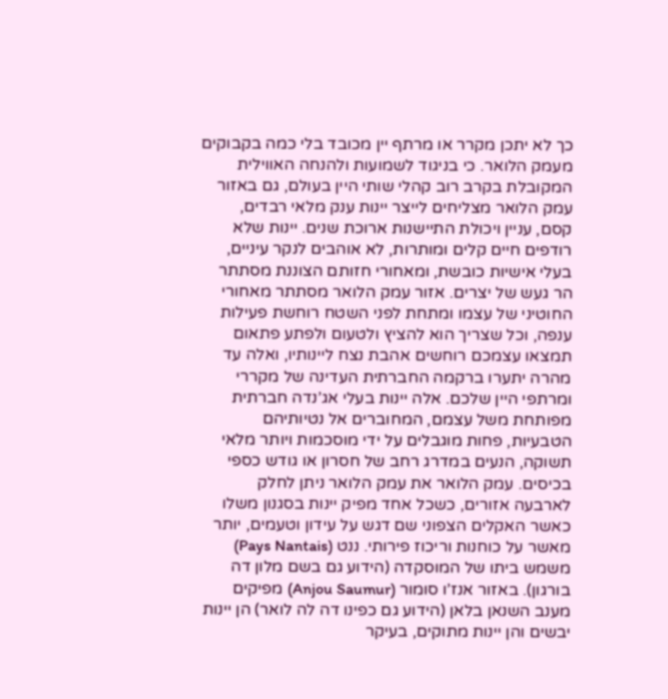כך לא יתכן מקרר או מרתף יין מכובד בלי כמה בקבוקים מעמק הלואר. כי בניגוד לשמועות ולהנחה האווילית המקובלת בקרב רוב קהלי שותי היין בעולם, גם באזור עמק הלואר מצליחים לייצר יינות ענק מלאי רבדים, קסם, עניין ויכולת התיישנות ארוכת שנים. יינות שלא רודפים חיים קלים ומותרות, לא אוהבים לנקר עיניים, בעלי אישיות כובשת, ומאחורי חזותם הצוננת מסתתר הר געש של יצרים. אזור עמק הלואר מסתתר מאחורי החוטיני של עצמו ומתחת לפני השטח רוחשת פעילות ענפה, וכל שצריך הוא להציץ ולטעום ולפתע פתאום תמצאו עצמכם רוחשים אהבת נצח ליינותיו, ואלה עד מהרה יתערו ברקמה החברתית העדינה של מקררי ומרתפי היין שלכם. אלה יינות בעלי אג’נדה חברתית מפותחת משל עצמם, המחוברים אל נטיותיהם הטבעיות, פחות מוגבלים על ידי מוסכמות ויותר מלאי תשוקה, הנעים במדרג רחב של חסרון או גודש כספי בכיסים. עמק הלואר את עמק הלואר ניתן לחלק לארבעה אזורים, כשכל אחד מפיק יינות בסגנון משלו כאשר האקלים הצפוני שם דגש על עידון וטעמים, יותר מאשר על כוחנות וריכוז פירותי. ננט (Pays Nantais) משמש ביתו של המוסקדה (הידוע גם בשם מלון דה בורגון). באזור אנז’ו סומור (Anjou Saumur) מפיקים מענב השנאן בלאן (הידוע גם כפינו דה לה לואר) הן יינות יבשים והן יינות מתוקים, בעיקר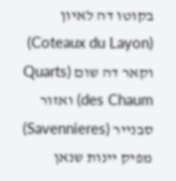בקוטו דה לאיון (Coteaux du Layon) וקאר דה שום (Quarts des Chaum) ואזור סבנייר (Savennieres) מפיק יינות שנאן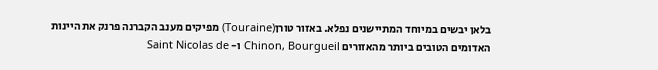בלאן יבשים במיוחד המתיישנים נפלא. באזור טורן(Touraine) מפיקים מענב הקברנה פרנק את היינות האדומים הטובים ביותר מהאזורים Chinon, Bourgueil ו- Saint Nicolas de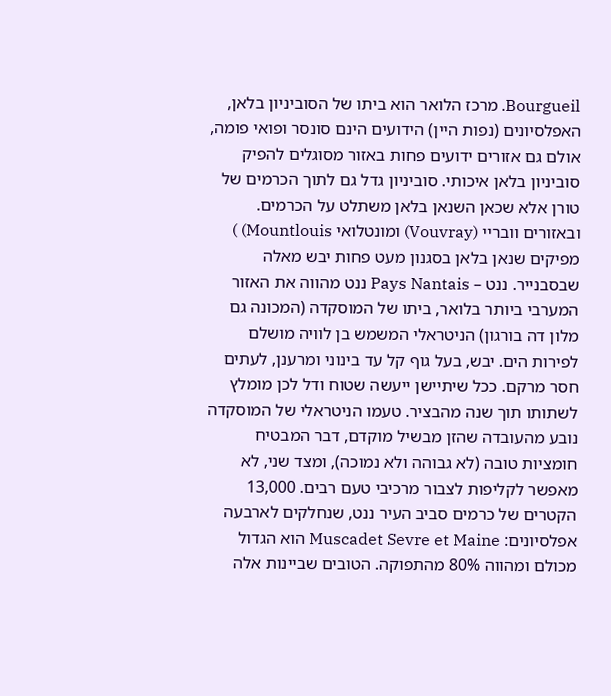Bourgueil. מרכז הלואר הוא ביתו של הסוביניון בלאן, האפלסיונים (נפות היין) הידועים הינם סונסר ופואי פומה, אולם גם אזורים ידועים פחות באזור מסוגלים להפיק סוביניון בלאן איכותי. סוביניון גדל גם לתוך הכרמים של טורן אלא שכאן השנאן בלאן משתלט על הכרמים. ובאזורים וובריי (Vouvray) ומונטלואי Mountlouis) ) מפיקים שנאן בלאן בסגנון מעט פחות יבש מאלה שבסבנייר. ננט – Pays Nantais ננט מהווה את האזור המערבי ביותר בלואר, ביתו של המוסקדה (המכונה גם מלון דה בורגון) הניטראלי המשמש בן לוויה מושלם לפירות הים. יבש, בעל גוף קל עד בינוני ומרענן, לעתים חסר מרקם. ככל שיתיישן ייעשה שטוח ודל לכן מומלץ לשתותו תוך שנה מהבציר. טעמו הניטראלי של המוסקדה נובע מהעובדה שהזן מבשיל מוקדם, דבר המבטיח חומציות טובה (לא גבוהה ולא נמוכה), ומצד שני, לא מאפשר לקליפות לצבור מרכיבי טעם רבים. 13,000 הקטרים של כרמים סביב העיר ננט, שנחלקים לארבעה אפלסיונים: Muscadet Sevre et Maine הוא הגדול מכולם ומהווה 80% מהתפוקה. הטובים שביינות אלה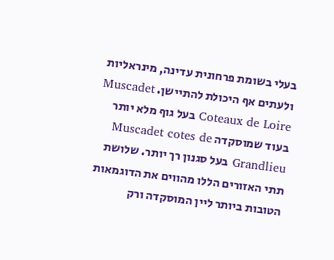בעלי בשומת פרחונית עדינה, מינראליות ולעתים אף היכולת להתיישן. Muscadet Coteaux de Loire בעל גוף מלא יותר בעוד שמוסקדה Muscadet cotes de Grandlieu בעל סגנון רך יותר. שלושת תתי האזורים הללו מהווים את הדוגמאות הטובות ביותר ליין המוסקדה ורק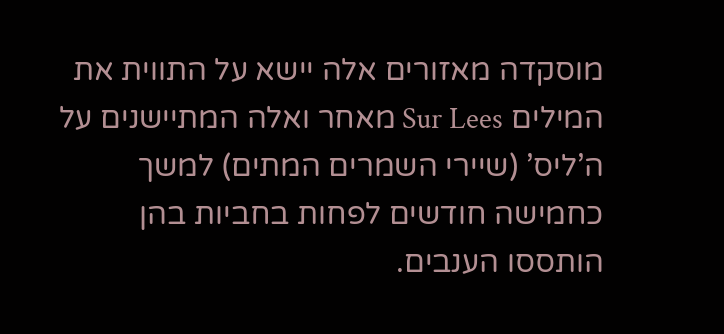מוסקדה מאזורים אלה יישא על התווית את המילים Sur Lees מאחר ואלה המתיישנים על ה’ליס’ (שיירי השמרים המתים) למשך כחמישה חודשים לפחות בחביות בהן הותססו הענבים.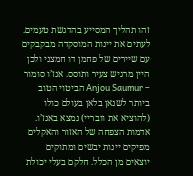זהו תהליך המסייע בהדגשת טעמים. לעתים את יינות המוסקדה מבקבקים עם שיירים של פחמן דו חמצני ולכן היין מרגיש צעיר ותוסס. אנז’ו סומור – Anjou Saumur הביטוי הטוב ביותר לשנאן בלאן בעולם כולו (להוציא את וובריי) נמצא באנז’ו. אדמות הצפחה של האזור והאקלים מפיקים יינות יבשים ומתוקים יוצאים מן הכלל. חלקם בעלי יכולת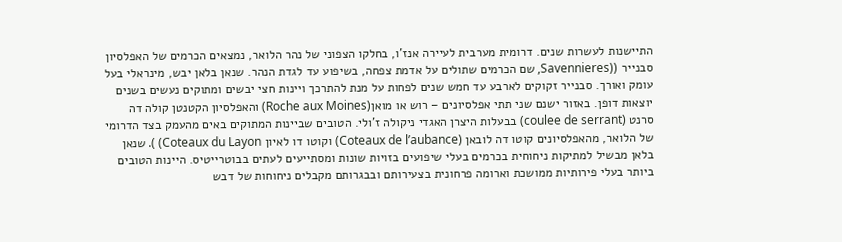התיישנות לעשרות שנים. דרומית מערבית לעיירה אנז’ו, בחלקו הצפוני של נהר הלואר, נמצאים הכרמים של האפלסיון סבנייר ((Savennieres, שם הכרמים שתולים על אדמת צפחה, בשיפוע עד לגדת הנהר. שנאן בלאן יבש, מינראלי בעל עומק ואורך. סבנייר זקוקים לארבע עד חמש שנים לפחות על מנת להתרכך ויינות חצי יבשים ומתוקים נעשים בשנים יוצאות דופן. באזור ישנם שני תתי אפלסיונים – רוש או מואן(Roche aux Moines) והאפלסיון הקטנטן קולה דה סרנט (coulee de serrant) בבעלות היצרן האגדי ניקולה ז’ולי. הטובים שביינות המתוקים באים מהעמק בצד הדרומי של הלואר, מהאפלסיונים קוטו דה לובאן (Coteaux de l’aubance) וקוטו דו לאיון Coteaux du Layon) ). שנאן בלאן מבשיל למתיקות ניחוחית בכרמים בעלי שיפועים בזויות שונות ומסתייעים לעתים בבוטרייטיס. היינות הטובים ביותר בעלי פירותיות ממושכת וארומה פרחונית בצעירותם ובבגרותם מקבלים ניחוחות של דבש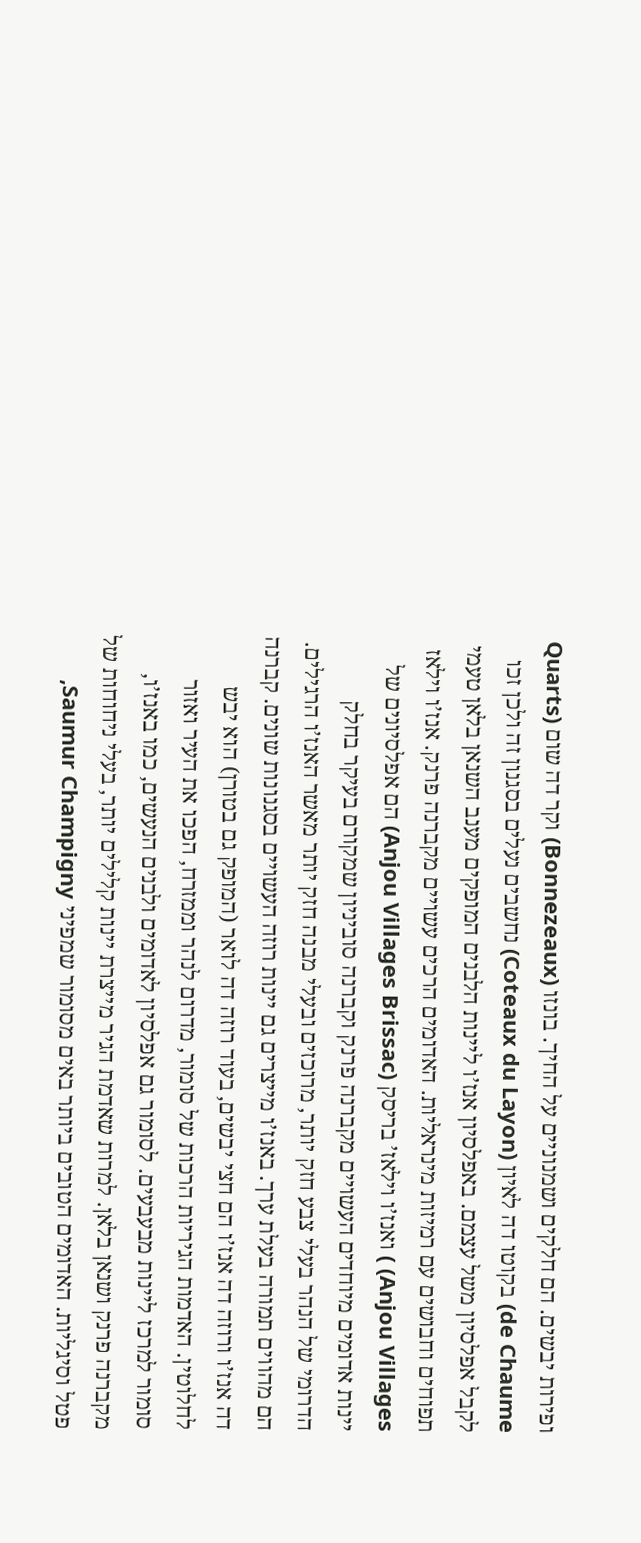ופירות יבשים. הם חלקים ושמנוניים על החיך. בונזו (Bonnezeaux) וקר דה שום (Quarts de Chaume) בקוטו דה לאיון (Coteaux du Layon) נחשבים נעלים בסגנון זה ולכן זכו לקבל אפלסיון משל עצמם. באפלסיון אנז’ו ליינות הלבנים המופקים מענב השנאן בלאן טעמי תפוחים וחבושים עם רמיזות מינראליות. האדומים הרכים עשויים מקברנה פרנק. אנז’ו וילאז Anjou Villages) ) ואנז’ו וילאז’ בריסק (Anjou Villages Brissac) הם אפלסיונים של יינות אדומים מיוחדים העשויים מקברנה פרנק וקברנה סוביניון שמקורם בעיקר בחלק הדרומי של הנהר בעלי צבע חזק יותר, מרוכזים ובעלי מבנה חזק יותר מאשר האנז’ו הרגילים. הם מהווים תמורה בעלת ערך. באנז’ו מייצרים גם יינות רוזה העשויים בסגנונות שונים. קברנה דה אנז’ו ורוזה דה אנז’ו הם חצי יבשים, בעוד רוזה דה לואר (המופק גם בטורן) הוא יבש לחלוטין. האדמות הגיריות הרכות של סומור, מדרום לנהר וממזרח, הפכו את העיר ואזור סומור למרכז ליינות מבעבעים. לסומור גם אפלסיון לאדומים ולבנים הנעשים, כמו באנז’ו, מקברנה פרנק ושנאן בלאן. למרות שאדמת הגיר מייצרת יינות קלילים יותר, בעלי ניחוחות של פטל וסיגליות. האדומים הטובים ביותר באים מסומור שמפיני Saumur Champigny,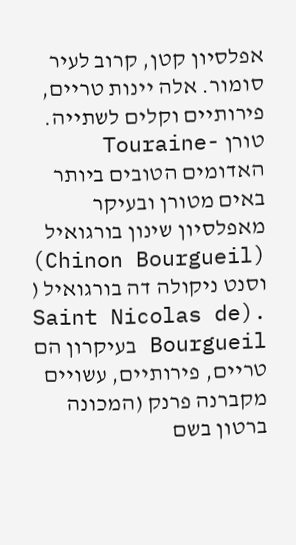אפלסיון קטן, קרוב לעיר סומור. אלה יינות טריים, פירותיים וקלים לשתייה. טורן -Touraine האדומים הטובים ביותר באים מטורן ובעיקר מאפלסיון שינון בורגואיל (Chinon Bourgueil) וסנט ניקולה דה בורגואיל ( .(Saint Nicolas de Bourgueil בעיקרון הם טריים, פירותיים, עשויים מקברנה פרנק (המכונה ברטון בשם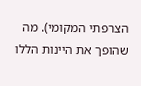הצרפתי המקומי). מה שהופך את היינות הללו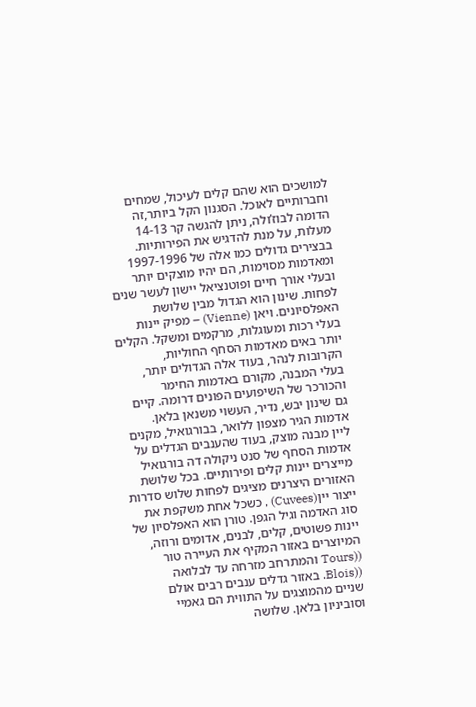למושכים הוא שהם קלים לעיכול, שמחים וחברותיים לאוכל. הסגנון הקל ביותר,זה הדומה לבוז’ולה, ניתן להגשה קר 14-13 מעלות, על מנת להדגיש את הפירותיות. בבצירים גדולים כמו אלה של 1997-1996 ומאדמות מסוימות, הם יהיו מוצקים יותר ובעלי אורך חיים ופוטנציאל יישון לעשר שנים לפחות. שינון הוא הגדול מבין שלושת האפלסיונים. ויאן (Vienne) – מפיק יינות בעלי רכות ומעוגלות, מרקמים ומשקל. הקלים יותר באים מאדמות הסחף החוליות, הקרובות לנהר, בעוד אלה הגדולים יותר, בעלי המבנה, מקורם באדמות החימר והכורכר של השיפועים הפונים דרומה. קיים גם שינון יבש, נדיר, העשוי משנאן בלאן. אדמות הגיר מצפון ללואר, בבורגואיל, מקנים ליין מבנה מוצק, בעוד שהענבים הגדלים על אדמות הסחף של סנט ניקולה דה בורגואיל מייצרים יינות קלים ופירותיים. בכל שלושת האזורים היצרנים מציגים לפחות שלוש סדרות ייצור יין(Cuvees) , כשכל אחת משקפת את סוג האדמה וגיל הגפן. טורן הוא האפלסיון של יינות פשוטים, קלים, לבנים, אדומים ורוזה, המיוצרים באזור המקיף את העיירה טור ((Tours והמתרחב מזרחה עד לבלואה ((Blois. באזור גדלים ענבים רבים אולם שניים מהמוצגים על התווית הם גאמיי וסוביניון בלאן. שלושה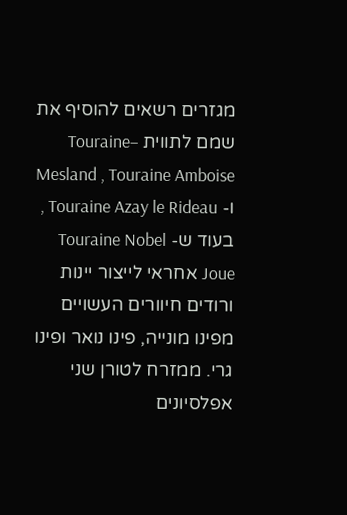מגזרים רשאים להוסיף את שמם לתווית –Touraine Mesland , Touraine Amboise ו- Touraine Azay le Rideau , בעוד ש- Touraine Nobel Joue אחראי לייצור יינות ורודים חיוורים העשויים מפינו מונייה, פינו נואר ופינו גרי. ממזרח לטורן שני אפלסיונים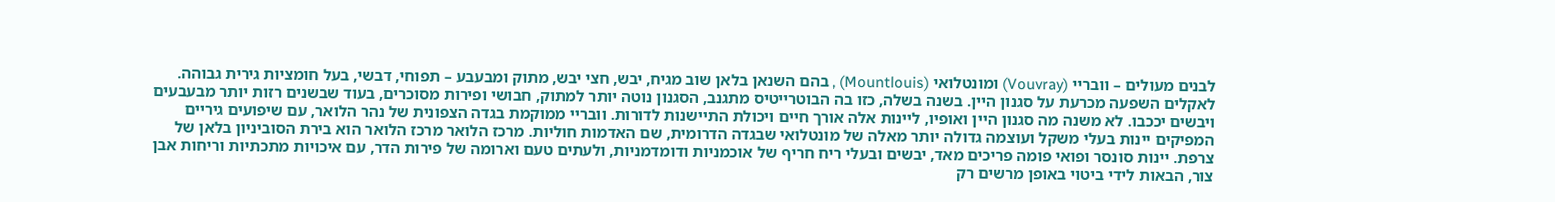לבנים מעולים – וובריי (Vouvray) ומונטלואי (Mountlouis) , בהם השנאן בלאן שוב מגיח, יבש, חצי יבש, מתוק ומבעבע – תפוחי, דבשי, בעל חומציות גירית גבוהה. לאקלים השפעה מכרעת על סגנון היין. בשנה בשלה, כזו בה הבוטרייטיס מתגנב, הסגנון נוטה יותר למתוק, חבושי ופירות מסוכרים, בעוד שבשנים רזות יותר מבעבעים ויבשים יככבו. לא משנה מה סגנון היין ואופיו, ליינות אלה אורך חיים ויכולת התיישנות לדורות. וובריי ממוקמת בגדה הצפונית של נהר הלואר, עם שיפועים גיריים המפיקים יינות בעלי משקל ועוצמה גדולה יותר מאלה של מונטלואי שבגדה הדרומית, שם האדמות חוליות. מרכז הלואר מרכז הלואר הוא בירת הסוביניון בלאן של צרפת. יינות סונסר ופואי פומה פריכים מאד, יבשים ובעלי ריח חריף של אוכמניות ודומדמניות, ולעתים טעם וארומה של פירות הדר, עם איכויות מתכתיות וריחות אבן צור, הבאות לידי ביטוי באופן מרשים רק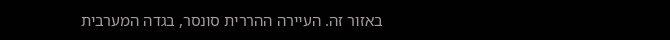באזור זה. העיירה ההררית סונסר, בגדה המערבית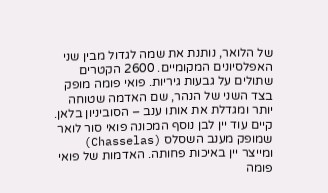של הלואר, נותנת את שמה לגדול מבין שני האפלסיונים המקומיים. 2600 הקטרים שתולים על גבעות גיריות. פואי פומה מופק בצד השני של הנהר, שם האדמה שטוחה יותר ומגדלת את אותו ענב – הסוביניון בלאן. קיים עוד יין לבן נוסף המכונה פואי סור לואר שמופק מענב השסלס (Chasselas) ומייצר יין באיכות פחותה. האדמות של פואי פומה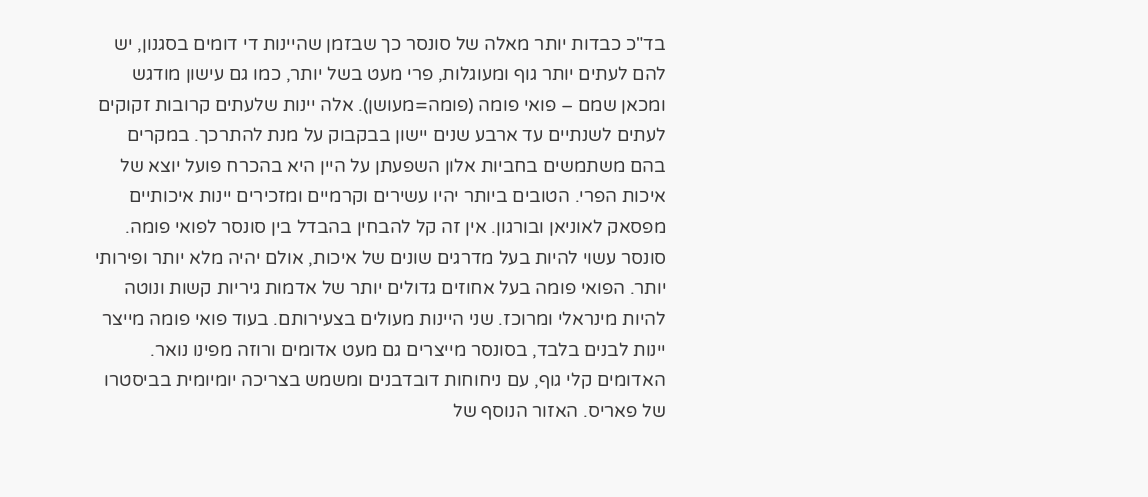בד"כ כבדות יותר מאלה של סונסר כך שבזמן שהיינות די דומים בסגנון, יש להם לעתים יותר גוף ומעוגלות, פרי מעט בשל יותר, כמו גם עישון מודגש ומכאן שמם – פואי פומה (פומה=מעושן). אלה יינות שלעתים קרובות זקוקים לעתים לשנתיים עד ארבע שנים יישון בבקבוק על מנת להתרכך. במקרים בהם משתמשים בחביות אלון השפעתן על היין היא בהכרח פועל יוצא של איכות הפרי. הטובים ביותר יהיו עשירים וקרמיים ומזכירים יינות איכותיים מפסאק לאוניאן ובורגון. אין זה קל להבחין בהבדל בין סונסר לפואי פומה. סונסר עשוי להיות בעל מדרגים שונים של איכות, אולם יהיה מלא יותר ופירותי יותר. הפואי פומה בעל אחוזים גדולים יותר של אדמות גיריות קשות ונוטה להיות מינראלי ומרוכז. שני היינות מעולים בצעירותם. בעוד פואי פומה מייצר יינות לבנים בלבד, בסונסר מייצרים גם מעט אדומים ורוזה מפינו נואר. האדומים קלי גוף, עם ניחוחות דובדבנים ומשמש בצריכה יומיומית בביסטרו של פאריס. האזור הנוסף של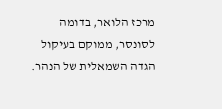מרכז הלואר, בדומה לסונסר, ממוקם בעיקול הגדה השמאלית של הנהר.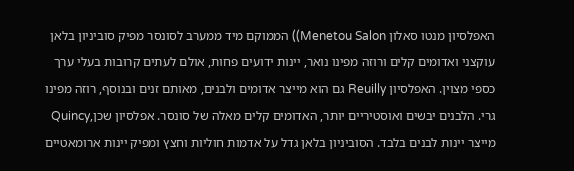האפלסיון מנטו סאלון Menetou Salon)) הממוקם מיד ממערב לסונסר מפיק סוביניון בלאן עוקצני ואדומים קלים ורוזה מפינו נואר, יינות ידועים פחות, אולם לעתים קרובות בעלי ערך כספי מצוין. האפלסיון Reuilly גם הוא מייצר אדומים ולבנים, מאותם זנים ובנוסף, רוזה מפינו גרי. הלבנים יבשים ואוסטיריים יותר, האדומים קלים מאלה של סונסר. אפלסיון שכן,Quincy מייצר יינות לבנים בלבד. הסוביניון בלאן גדל על אדמות חוליות וחצץ ומפיק יינות ארומאטיים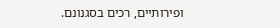ופירותיים, רכים בסגנונם.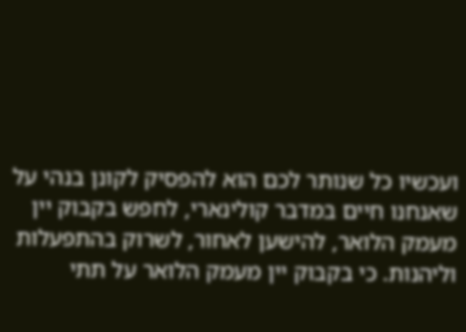ועכשיו כל שנותר לכם הוא להפסיק לקונן בנהי על שאנחנו חיים במדבר קולינארי, לחפש בקבוק יין מעמק הלואר, להישען לאחור, לשרוק בהתפעלות וליהנות. כי בקבוק יין מעמק הלואר על תתי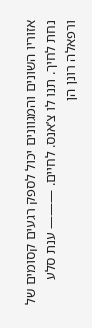אזוריו השונים והמגוונים יכול לספק רגעים קסומים של נחת לחיך. תנו לו צ’אנס. לחיים. ——— ענת סלע ורפאלה רונן הן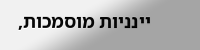יינניות מוסמכות,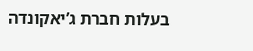בעלות חברת ג’יאקונדה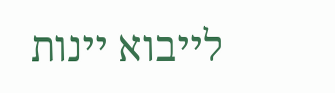לייבוא יינות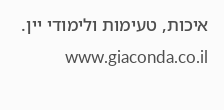איכות, טעימות ולימודי יין. www.giaconda.co.il